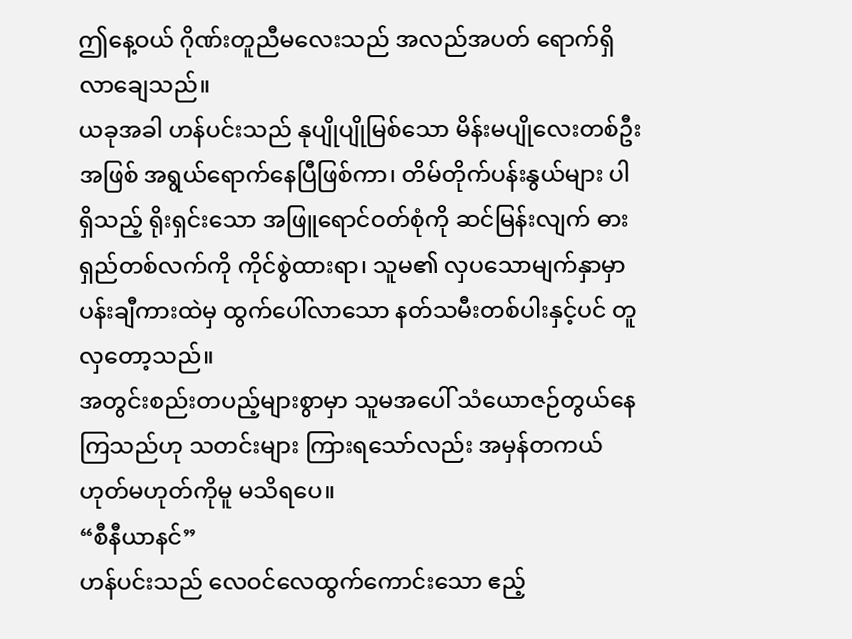ဤနေ့ဝယ် ဂိုဏ်းတူညီမလေးသည် အလည်အပတ် ရောက်ရှိလာချေသည်။
ယခုအခါ ဟန်ပင်းသည် နုပျိုပျိုမြစ်သော မိန်းမပျိုလေးတစ်ဦးအဖြစ် အရွယ်ရောက်နေပြီဖြစ်ကာ၊ တိမ်တိုက်ပန်းနွယ်များ ပါရှိသည့် ရိုးရှင်းသော အဖြူရောင်ဝတ်စုံကို ဆင်မြန်းလျက် ဓားရှည်တစ်လက်ကို ကိုင်စွဲထားရာ၊ သူမ၏ လှပသောမျက်နှာမှာ ပန်းချီကားထဲမှ ထွက်ပေါ်လာသော နတ်သမီးတစ်ပါးနှင့်ပင် တူလှတော့သည်။
အတွင်းစည်းတပည့်များစွာမှာ သူမအပေါ် သံယောဇဉ်တွယ်နေကြသည်ဟု သတင်းများ ကြားရသော်လည်း အမှန်တကယ် ဟုတ်မဟုတ်ကိုမူ မသိရပေ။
“စီနီယာနင်”
ဟန်ပင်းသည် လေဝင်လေထွက်ကောင်းသော ဧည့်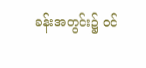ခန်းအတွင်း၌ ဝင်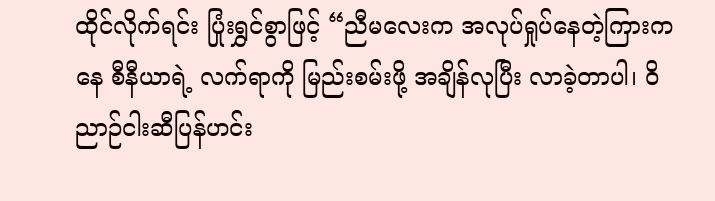ထိုင်လိုက်ရင်း ပြုံးရွှင်စွာဖြင့် “ညီမလေးက အလုပ်ရှုပ်နေတဲ့ကြားကနေ စီနီယာရဲ့ လက်ရာကို မြည်းစမ်းဖို့ အချိန်လုပြီး လာခဲ့တာပါ၊ ဝိညာဉ်ငါးဆီပြန်ဟင်း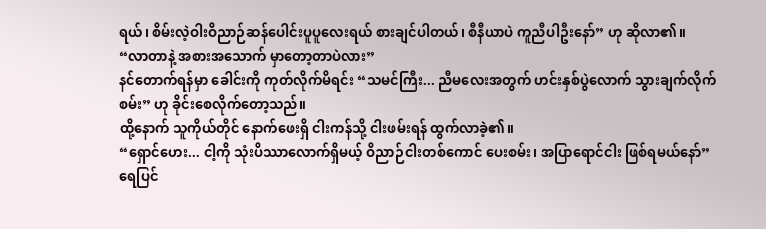ရယ်၊ စိမ်းလဲ့ဝါးဝိညာဉ်ဆန်ပေါင်းပူပူလေးရယ် စားချင်ပါတယ်၊ စီနီယာပဲ ကူညီပါဦးနော်” ဟု ဆိုလာ၏။
“လာတာနဲ့ အစားအသောက် မှာတော့တာပဲလား”
နင်တောက်ရန်မှာ ခေါင်းကို ကုတ်လိုက်မိရင်း “သမင်ကြီး... ညီမလေးအတွက် ဟင်းနှစ်ပွဲလောက် သွားချက်လိုက်စမ်း” ဟု ခိုင်းစေလိုက်တော့သည်။
ထို့နောက် သူကိုယ်တိုင် နောက်ဖေးရှိ ငါးကန်သို့ ငါးဖမ်းရန် ထွက်လာခဲ့၏။
“ရှောင်ဟေး... ငါ့ကို သုံးပိဿာလောက်ရှိမယ့် ဝိညာဉ်ငါးတစ်ကောင် ပေးစမ်း၊ အပြာရောင်ငါး ဖြစ်ရမယ်နော်”
ရေပြင်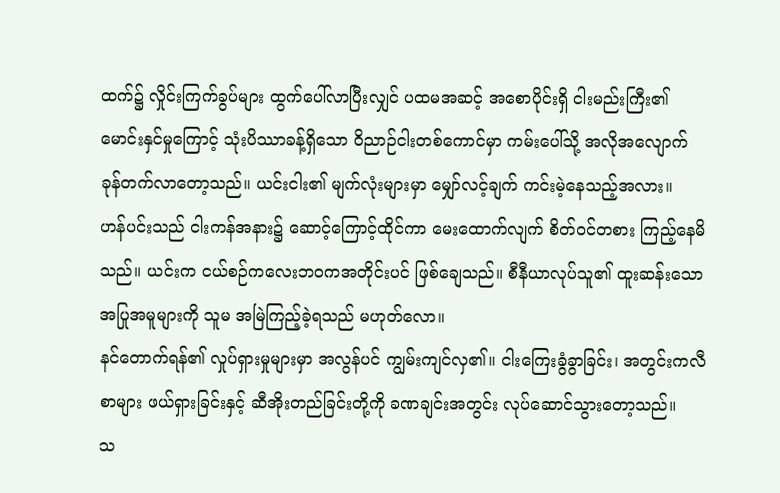ထက်၌ လှိုင်းကြက်ခွပ်များ ထွက်ပေါ်လာပြီးလျှင် ပထမအဆင့် အစောပိုင်းရှိ ငါးမည်းကြီး၏ မောင်းနှင်မှုကြောင့် သုံးပိဿာခန့်ရှိသော ဝိညာဉ်ငါးတစ်ကောင်မှာ ကမ်းပေါ်သို့ အလိုအလျောက် ခုန်တက်လာတော့သည်။ ယင်းငါး၏ မျက်လုံးများမှာ မျှော်လင့်ချက် ကင်းမဲ့နေသည့်အလား။
ဟန်ပင်းသည် ငါးကန်အနား၌ ဆောင့်ကြောင့်ထိုင်ကာ မေးထောက်လျက် စိတ်ဝင်တစား ကြည့်နေမိသည်။ ယင်းက ငယ်စဉ်ကလေးဘဝကအတိုင်းပင် ဖြစ်ချေသည်။ စီနီယာလုပ်သူ၏ ထူးဆန်းသော အပြုအမူများကို သူမ အမြဲကြည့်ခဲ့ရသည် မဟုတ်လော။
နင်တောက်ရန်၏ လှုပ်ရှားမှုများမှာ အလွန်ပင် ကျွမ်းကျင်လှ၏။ ငါးကြေးခွံခွာခြင်း၊ အတွင်းကလီစာများ ဖယ်ရှားခြင်းနှင့် ဆီအိုးတည်ခြင်းတို့ကို ခဏချင်းအတွင်း လုပ်ဆောင်သွားတော့သည်။
သ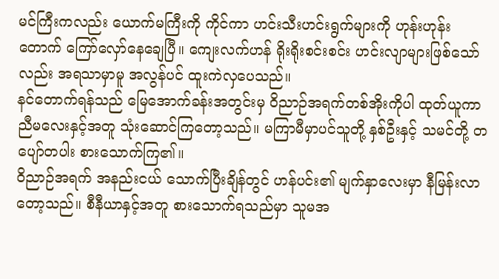မင်ကြီးကလည်း ယောက်မကြီးကို ကိုင်ကာ ဟင်းသီးဟင်းရွက်များကို ဟုန်းဟုန်းတောက် ကြော်လှော်နေချေပြီ။ ကျေးလက်ဟန် ရိုးရိုးစင်းစင်း ဟင်းလျာများဖြစ်သော်လည်း အရသာမှာမူ အလွန်ပင် ထူးကဲလှပေသည်။
နင်တောက်ရန်သည် မြေအောက်ခန်းအတွင်းမှ ဝိညာဉ်အရက်တစ်အိုးကိုပါ ထုတ်ယူကာ ညီမလေးနှင့်အတူ သုံးဆောင်ကြတော့သည်။ မကြာမီမှာပင်သူတို့ နှစ်ဦးနှင့် သမင်တို့ တပျော်တပါး စားသောက်ကြ၏။
ဝိညာဉ်အရက် အနည်းငယ် သောက်ပြီးချိန်တွင် ဟန်ပင်း၏ မျက်နှာလေးမှာ နီမြန်းလာတော့သည်။ စီနီယာနှင့်အတူ စားသောက်ရသည်မှာ သူမအ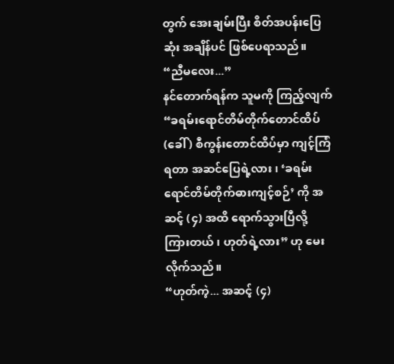တွက် အေးချမ်းပြီး စိတ်အပန်းပြေဆုံး အချိန်ပင် ဖြစ်ပေရာသည်။
“ညီမလေး...”
နင်တောက်ရန်က သူမကို ကြည့်လျက် “ခရမ်းရောင်တိမ်တိုက်တောင်ထိပ် (ခေါ် ) စီကွန်းတောင်ထိပ်မှာ ကျင့်ကြံရတာ အဆင်ပြေရဲ့လား၊ ‘ခရမ်းရောင်တိမ်တိုက်ဓားကျင့်စဉ်’ ကို အဆင့် (၄) အထိ ရောက်သွားပြီလို့ ကြားတယ်၊ ဟုတ်ရဲ့လား” ဟု မေးလိုက်သည်။
“ဟုတ်ကဲ့... အဆင့် (၄)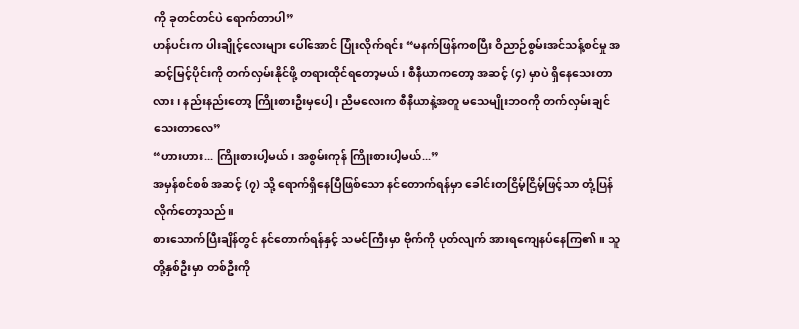ကို ခုတင်တင်ပဲ ရောက်တာပါ”
ဟန်ပင်းက ပါးချိုင့်လေးများ ပေါ်အောင် ပြုံးလိုက်ရင်း “မနက်ဖြန်ကစပြီး ဝိညာဉ်စွမ်းအင်သန့်စင်မှု အဆင့်မြင့်ပိုင်းကို တက်လှမ်းနိုင်ဖို့ တရားထိုင်ရတော့မယ်၊ စီနီယာကတော့ အဆင့် (၄) မှာပဲ ရှိနေသေးတာလား၊ နည်းနည်းတော့ ကြိုးစားဦးမှပေါ့၊ ညီမလေးက စီနီယာနဲ့အတူ မသေမျိုးဘဝကို တက်လှမ်းချင်သေးတာလေ”
“ဟားဟား... ကြိုးစားပါ့မယ်၊ အစွမ်းကုန် ကြိုးစားပါ့မယ်...”
အမှန်စင်စစ် အဆင့် (၇) သို့ ရောက်ရှိနေပြီဖြစ်သော နင်တောက်ရန်မှာ ခေါင်းတငြိမ့်ငြိမ့်ဖြင့်သာ တုံ့ပြန်လိုက်တော့သည်။
စားသောက်ပြီးချိန်တွင် နင်တောက်ရန်နှင့် သမင်ကြီးမှာ ဗိုက်ကို ပုတ်လျက် အားရကျေနပ်နေကြ၏။ သူတို့နှစ်ဦးမှာ တစ်ဦးကို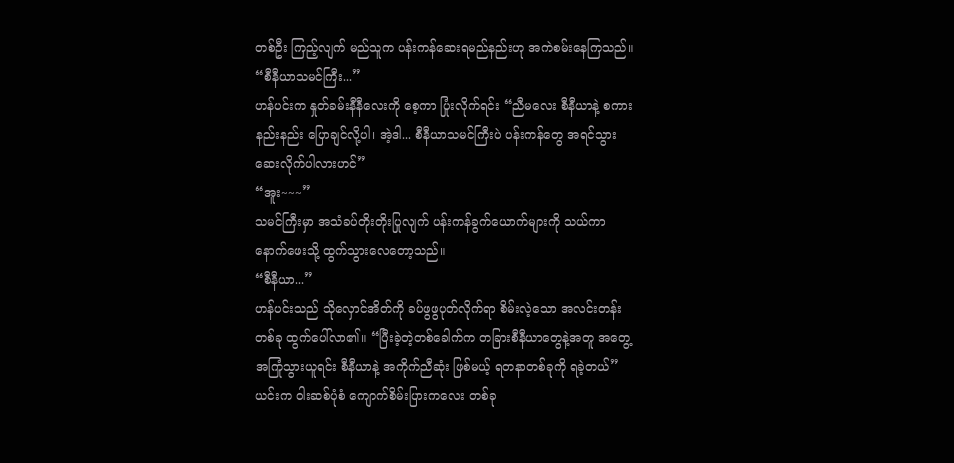တစ်ဦး ကြည့်လျက် မည်သူက ပန်းကန်ဆေးရမည်နည်းဟု အကဲစမ်းနေကြသည်။
“စီနီယာသမင်ကြီး...”
ဟန်ပင်းက နှုတ်ခမ်းနီနီလေးကို စေ့ကာ ပြုံးလိုက်ရင်း “ညီမလေး စီနီယာနဲ့ စကားနည်းနည်း ပြောချင်လို့ပါ၊ အဲ့ဒါ... စီနီယာသမင်ကြီးပဲ ပန်းကန်တွေ အရင်သွားဆေးလိုက်ပါလားဟင်”
“အူး~~~”
သမင်ကြီးမှာ အသံခပ်တိုးတိုးပြုလျက် ပန်းကန်ခွက်ယောက်များကို သယ်ကာ နောက်ဖေးသို့ ထွက်သွားလေတော့သည်။
“စီနီယာ...”
ဟန်ပင်းသည် သိုလှောင်အိတ်ကို ခပ်ဖွဖွပုတ်လိုက်ရာ စိမ်းလဲ့သော အလင်းတန်းတစ်ခု ထွက်ပေါ်လာ၏။ “ပြီးခဲ့တဲ့တစ်ခေါက်က တခြားစီနီယာတွေနဲ့အတူ အတွေ့အကြုံသွားယူရင်း စီနီယာနဲ့ အကိုက်ညီဆုံး ဖြစ်မယ့် ရတနာတစ်ခုကို ရခဲ့တယ်”
ယင်းက ဝါးဆစ်ပုံစံ ကျောက်စိမ်းပြားကလေး တစ်ခု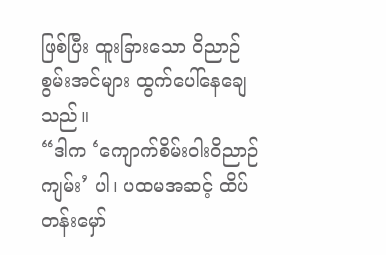ဖြစ်ပြီး ထူးခြားသော ဝိညာဉ်စွမ်းအင်များ ထွက်ပေါ်နေချေသည်။
“ဒါက ‘ကျောက်စိမ်းဝါးဝိညာဉ်ကျမ်း’ ပါ၊ ပထမအဆင့် ထိပ်တန်းမှော်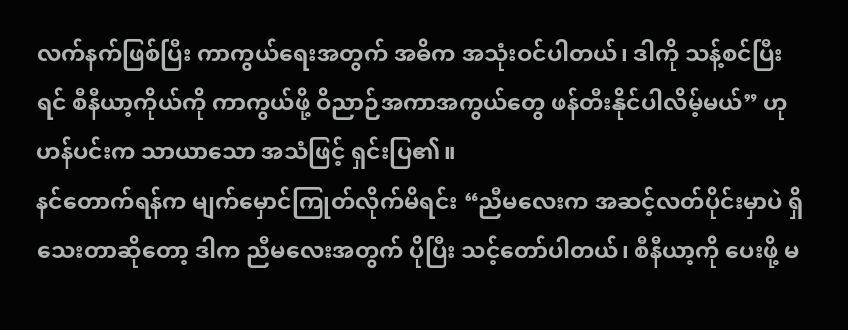လက်နက်ဖြစ်ပြီး ကာကွယ်ရေးအတွက် အဓိက အသုံးဝင်ပါတယ်၊ ဒါကို သန့်စင်ပြီးရင် စီနီယာ့ကိုယ်ကို ကာကွယ်ဖို့ ဝိညာဉ်အကာအကွယ်တွေ ဖန်တီးနိုင်ပါလိမ့်မယ်” ဟု ဟန်ပင်းက သာယာသော အသံဖြင့် ရှင်းပြ၏။
နင်တောက်ရန်က မျက်မှောင်ကြုတ်လိုက်မိရင်း “ညီမလေးက အဆင့်လတ်ပိုင်းမှာပဲ ရှိသေးတာဆိုတော့ ဒါက ညီမလေးအတွက် ပိုပြီး သင့်တော်ပါတယ်၊ စီနီယာ့ကို ပေးဖို့ မ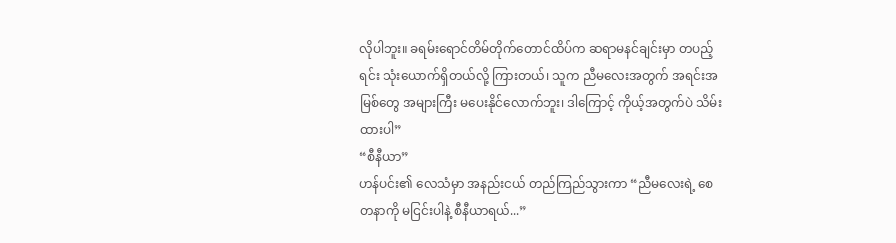လိုပါဘူး။ ခရမ်းရောင်တိမ်တိုက်တောင်ထိပ်က ဆရာမနင်ချင်းမှာ တပည့်ရင်း သုံးယောက်ရှိတယ်လို့ ကြားတယ်၊ သူက ညီမလေးအတွက် အရင်းအမြစ်တွေ အများကြီး မပေးနိုင်လောက်ဘူး၊ ဒါကြောင့် ကိုယ့်အတွက်ပဲ သိမ်းထားပါ”
“စီနီယာ”
ဟန်ပင်း၏ လေသံမှာ အနည်းငယ် တည်ကြည်သွားကာ “ညီမလေးရဲ့ စေတနာကို မငြင်းပါနဲ့ စီနီယာရယ်...”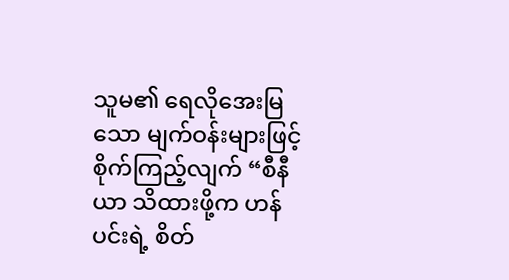သူမ၏ ရေလိုအေးမြသော မျက်ဝန်းများဖြင့် စိုက်ကြည့်လျက် “စီနီယာ သိထားဖို့က ဟန်ပင်းရဲ့ စိတ်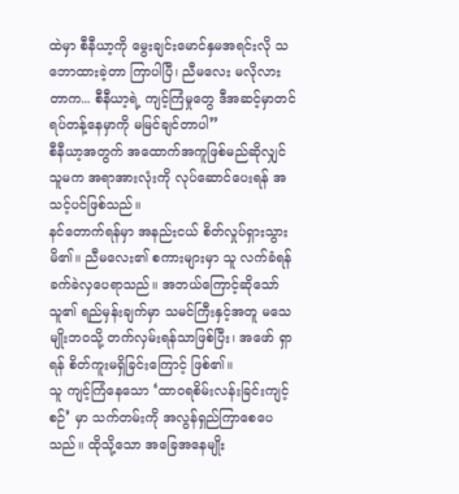ထဲမှာ စီနီယာ့ကို မွေးချင်းမောင်နှမအရင်းလို သဘောထားခဲ့တာ ကြာပါပြီ၊ ညီမလေး မလိုလားတာက... စီနီယာ့ရဲ့ ကျင့်ကြံမှုတွေ ဒီအဆင့်မှာတင် ရပ်တန့်နေမှာကို မမြင်ချင်တာပါ”
စီနီယာ့အတွက် အထောက်အကူဖြစ်မည်ဆိုလျှင် သူမက အရာအားလုံးကို လုပ်ဆောင်ပေးရန် အသင့်ပင်ဖြစ်သည်။
နင်တောက်ရန်မှာ အနည်းငယ် စိတ်လှုပ်ရှားသွားမိ၏။ ညီမလေး၏ စကားများမှာ သူ လက်ခံရန် ခက်ခဲလှပေရာသည်။ အဘယ်ကြောင့်ဆိုသော် သူ၏ ရည်မှန်းချက်မှာ သမင်ကြီးနှင့်အတူ မသေမျိုးဘဝသို့ တက်လှမ်းရန်သာဖြစ်ပြီး၊ အဖော် ရှာရန် စိတ်ကူးမရှိခြင်းကြောင့် ဖြစ်၏။
သူ ကျင့်ကြံနေသော ‘ထာဝရစိမ်းလန်းခြင်းကျင့်စဉ်’ မှာ သက်တမ်းကို အလွန်ရှည်ကြာစေပေသည်။ ထိုသို့သော အခြေအနေမျိုး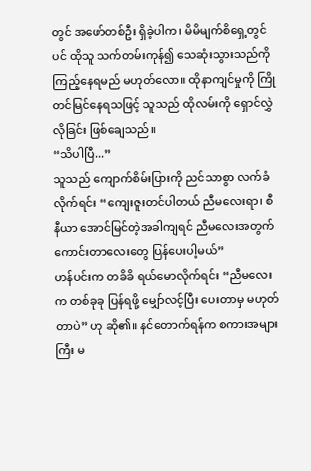တွင် အဖော်တစ်ဦး ရှိခဲ့ပါက၊ မိမိမျက်စိရှေ့တွင်ပင် ထိုသူ သက်တမ်းကုန်၍ သေဆုံးသွားသည်ကို ကြည့်နေရမည် မဟုတ်လော။ ထိုနာကျင်မှုကို ကြိုတင်မြင်နေရသဖြင့် သူသည် ထိုလမ်းကို ရှောင်လွှဲလိုခြင်း ဖြစ်ချေသည်။
“သိပါပြီ...”
သူသည် ကျောက်စိမ်းပြားကို ညင်သာစွာ လက်ခံလိုက်ရင်း “ကျေးဇူးတင်ပါတယ် ညီမလေးရာ၊ စီနီယာ အောင်မြင်တဲ့အခါကျရင် ညီမလေးအတွက် ကောင်းတာလေးတွေ ပြန်ပေးပါ့မယ်”
ဟန်ပင်းက တခိခိ ရယ်မောလိုက်ရင်း “ညီမလေးက တစ်ခုခု ပြန်ရဖို့ မျှော်လင့်ပြီး ပေးတာမှ မဟုတ်တာပဲ” ဟု ဆို၏။ နင်တောက်ရန်က စကားအများကြီး မ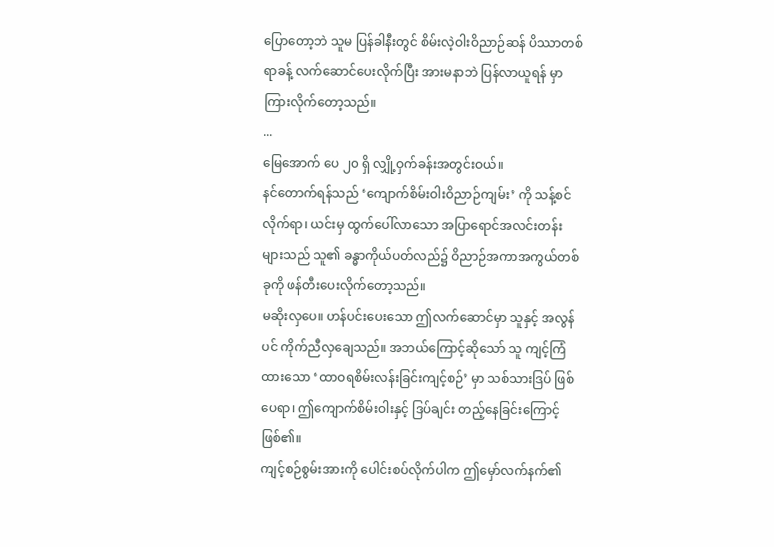ပြောတော့ဘဲ သူမ ပြန်ခါနီးတွင် စိမ်းလဲ့ဝါးဝိညာဉ်ဆန် ပိဿာတစ်ရာခန့် လက်ဆောင်ပေးလိုက်ပြီး အားမနာဘဲ ပြန်လာယူရန် မှာကြားလိုက်တော့သည်။
...
မြေအောက် ပေ ၂၀ ရှိ လျှို့ဝှက်ခန်းအတွင်းဝယ်။
နင်တောက်ရန်သည် ‘ကျောက်စိမ်းဝါးဝိညာဉ်ကျမ်း’ ကို သန့်စင်လိုက်ရာ၊ ယင်းမှ ထွက်ပေါ်လာသော အပြာရောင်အလင်းတန်းများသည် သူ၏ ခန္ဓာကိုယ်ပတ်လည်၌ ဝိညာဉ်အကာအကွယ်တစ်ခုကို ဖန်တီးပေးလိုက်တော့သည်။
မဆိုးလှပေ။ ဟန်ပင်းပေးသော ဤလက်ဆောင်မှာ သူနှင့် အလွန်ပင် ကိုက်ညီလှချေသည်။ အဘယ်ကြောင့်ဆိုသော် သူ ကျင့်ကြံထားသော ‘ထာဝရစိမ်းလန်းခြင်းကျင့်စဉ်’ မှာ သစ်သားဒြပ် ဖြစ်ပေရာ၊ ဤကျောက်စိမ်းဝါးနှင့် ဒြပ်ချင်း တည့်နေခြင်းကြောင့် ဖြစ်၏။
ကျင့်စဉ်စွမ်းအားကို ပေါင်းစပ်လိုက်ပါက ဤမှော်လက်နက်၏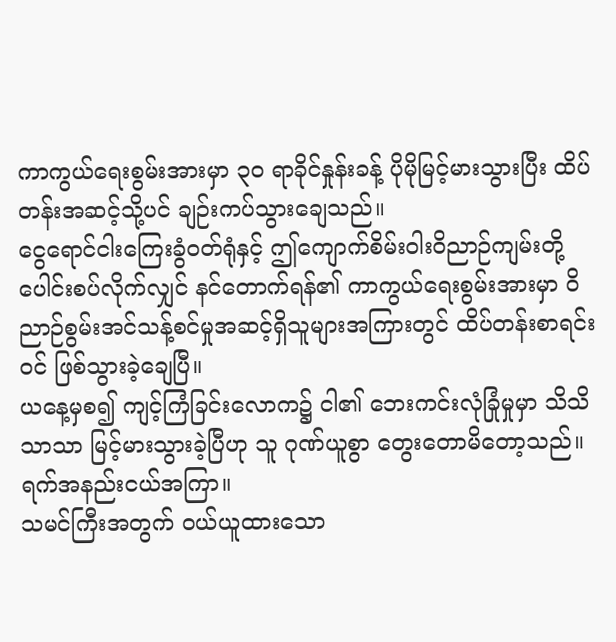ကာကွယ်ရေးစွမ်းအားမှာ ၃၀ ရာခိုင်နှုန်းခန့် ပိုမိုမြင့်မားသွားပြီး ထိပ်တန်းအဆင့်သို့ပင် ချဉ်းကပ်သွားချေသည်။
ငွေရောင်ငါးကြေးခွံဝတ်ရုံနှင့် ဤကျောက်စိမ်းဝါးဝိညာဉ်ကျမ်းတို့ ပေါင်းစပ်လိုက်လျှင် နင်တောက်ရန်၏ ကာကွယ်ရေးစွမ်းအားမှာ ဝိညာဉ်စွမ်းအင်သန့်စင်မှုအဆင့်ရှိသူများအကြားတွင် ထိပ်တန်းစာရင်းဝင် ဖြစ်သွားခဲ့ချေပြီ။
ယနေ့မှစ၍ ကျင့်ကြံခြင်းလောက၌ ငါ၏ ဘေးကင်းလုံခြုံမှုမှာ သိသိသာသာ မြင့်မားသွားခဲ့ပြီဟု သူ ဂုဏ်ယူစွာ တွေးတောမိတော့သည်။
ရက်အနည်းငယ်အကြာ။
သမင်ကြီးအတွက် ဝယ်ယူထားသော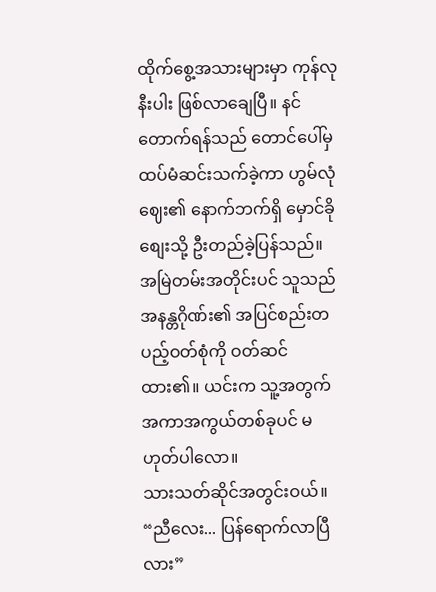ထိုက်စွေ့အသားများမှာ ကုန်လုနီးပါး ဖြစ်လာချေပြီ။ နင်တောက်ရန်သည် တောင်ပေါ်မှ ထပ်မံဆင်းသက်ခဲ့ကာ ဟွမ်လုံဈေး၏ နောက်ဘက်ရှိ မှောင်ခိုစျေးသို့ ဦးတည်ခဲ့ပြန်သည်။
အမြဲတမ်းအတိုင်းပင် သူသည် အနန္တဂိုဏ်း၏ အပြင်စည်းတပည့်ဝတ်စုံကို ဝတ်ဆင်ထား၏။ ယင်းက သူ့အတွက် အကာအကွယ်တစ်ခုပင် မဟုတ်ပါလော။
သားသတ်ဆိုင်အတွင်းဝယ်။
“ညီလေး... ပြန်ရောက်လာပြီလား”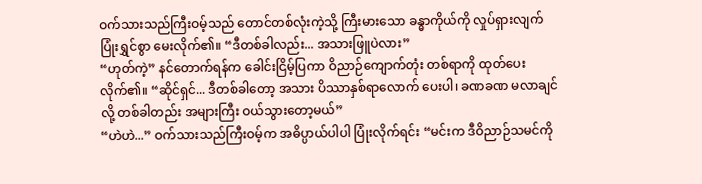ဝက်သားသည်ကြီးဝမ့်သည် တောင်တစ်လုံးကဲ့သို့ ကြီးမားသော ခန္ဓာကိုယ်ကို လှုပ်ရှားလျက် ပြုံးရွှင်စွာ မေးလိုက်၏။ “ဒီတစ်ခါလည်း... အသားဖြူပဲလား”
“ဟုတ်ကဲ့” နင်တောက်ရန်က ခေါင်းငြိမ့်ပြကာ ဝိညာဉ်ကျောက်တုံး တစ်ရာကို ထုတ်ပေးလိုက်၏။ “ဆိုင်ရှင်... ဒီတစ်ခါတော့ အသား ပိဿာနှစ်ရာလောက် ပေးပါ၊ ခဏခဏ မလာချင်လို့ တစ်ခါတည်း အများကြီး ဝယ်သွားတော့မယ်”
“ဟဲဟဲ...” ဝက်သားသည်ကြီးဝမ့်က အဓိပ္ပာယ်ပါပါ ပြုံးလိုက်ရင်း “မင်းက ဒီဝိညာဉ်သမင်ကို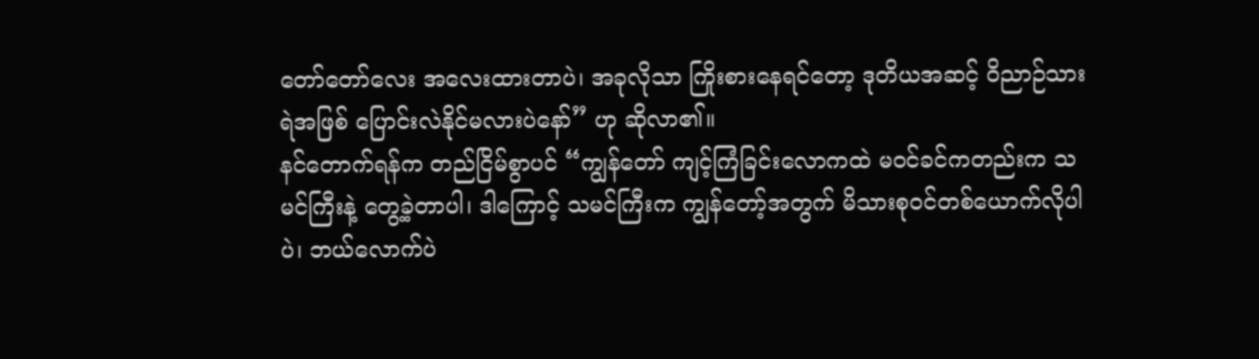တော်တော်လေး အလေးထားတာပဲ၊ အခုလိုသာ ကြိုးစားနေရင်တော့ ဒုတိယအဆင့် ဝိညာဉ်သားရဲအဖြစ် ပြောင်းလဲနိုင်မလားပဲနော်” ဟု ဆိုလာ၏။
နင်တောက်ရန်က တည်ငြိမ်စွာပင် “ကျွန်တော် ကျင့်ကြံခြင်းလောကထဲ မဝင်ခင်ကတည်းက သမင်ကြီးနဲ့ တွေ့ခဲ့တာပါ၊ ဒါကြောင့် သမင်ကြီးက ကျွန်တော့်အတွက် မိသားစုဝင်တစ်ယောက်လိုပါပဲ၊ ဘယ်လောက်ပဲ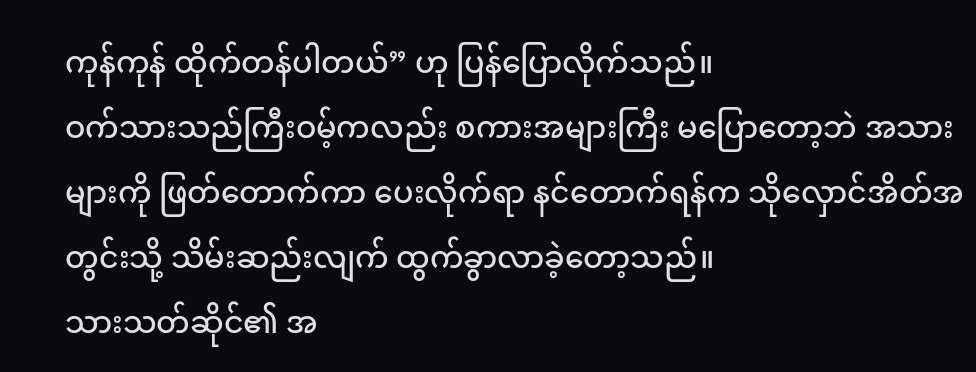ကုန်ကုန် ထိုက်တန်ပါတယ်” ဟု ပြန်ပြောလိုက်သည်။
ဝက်သားသည်ကြီးဝမ့်ကလည်း စကားအများကြီး မပြောတော့ဘဲ အသားများကို ဖြတ်တောက်ကာ ပေးလိုက်ရာ နင်တောက်ရန်က သိုလှောင်အိတ်အတွင်းသို့ သိမ်းဆည်းလျက် ထွက်ခွာလာခဲ့တော့သည်။
သားသတ်ဆိုင်၏ အ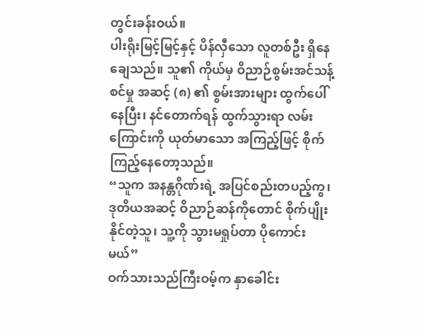တွင်းခန်းဝယ်။
ပါးရိုးမြင့်မြင့်နှင့် ပိန်လှီသော လူတစ်ဦး ရှိနေချေသည်။ သူ၏ ကိုယ်မှ ဝိညာဉ်စွမ်းအင်သန့်စင်မှု အဆင့် (၈) ၏ စွမ်းအားများ ထွက်ပေါ်နေပြီး၊ နင်တောက်ရန် ထွက်သွားရာ လမ်းကြောင်းကို ယုတ်မာသော အကြည့်ဖြင့် စိုက်ကြည့်နေတော့သည်။
“သူက အနန္တဂိုဏ်းရဲ့ အပြင်စည်းတပည့်ကွ၊ ဒုတိယအဆင့် ဝိညာဉ်ဆန်ကိုတောင် စိုက်ပျိုးနိုင်တဲ့သူ၊ သူ့ကို သွားမရှုပ်တာ ပိုကောင်းမယ်”
ဝက်သားသည်ကြီးဝမ့်က နှာခေါင်း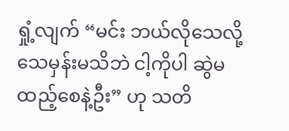ရှုံ့လျက် “မင်း ဘယ်လိုသေလို့ သေမှန်းမသိဘဲ ငါ့ကိုပါ ဆွဲမထည့်စေနဲ့ဦး” ဟု သတိ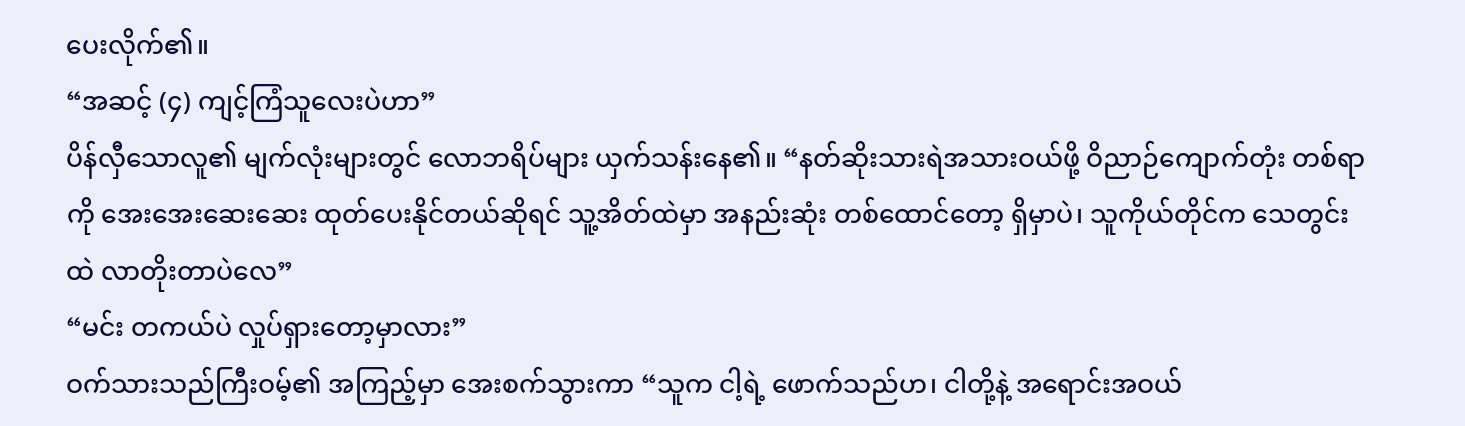ပေးလိုက်၏။
“အဆင့် (၄) ကျင့်ကြံသူလေးပဲဟာ”
ပိန်လှီသောလူ၏ မျက်လုံးများတွင် လောဘရိပ်များ ယှက်သန်းနေ၏။ “နတ်ဆိုးသားရဲအသားဝယ်ဖို့ ဝိညာဉ်ကျောက်တုံး တစ်ရာကို အေးအေးဆေးဆေး ထုတ်ပေးနိုင်တယ်ဆိုရင် သူ့အိတ်ထဲမှာ အနည်းဆုံး တစ်ထောင်တော့ ရှိမှာပဲ၊ သူကိုယ်တိုင်က သေတွင်းထဲ လာတိုးတာပဲလေ”
“မင်း တကယ်ပဲ လှုပ်ရှားတော့မှာလား”
ဝက်သားသည်ကြီးဝမ့်၏ အကြည့်မှာ အေးစက်သွားကာ “သူက ငါ့ရဲ့ ဖောက်သည်ဟ၊ ငါတို့နဲ့ အရောင်းအဝယ်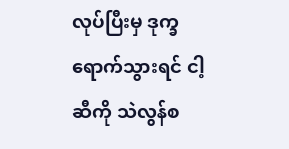လုပ်ပြီးမှ ဒုက္ခရောက်သွားရင် ငါ့ဆီကို သဲလွန်စ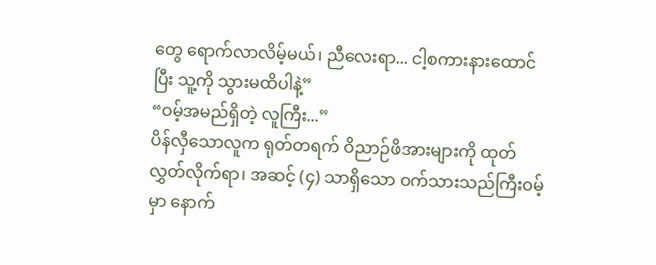တွေ ရောက်လာလိမ့်မယ်၊ ညီလေးရာ... ငါ့စကားနားထောင်ပြီး သူ့ကို သွားမထိပါနဲ့”
“ဝမ့်အမည်ရှိတဲ့ လူကြီး...”
ပိန်လှီသောလူက ရုတ်တရက် ဝိညာဉ်ဖိအားများကို ထုတ်လွှတ်လိုက်ရာ၊ အဆင့် (၄) သာရှိသော ဝက်သားသည်ကြီးဝမ့်မှာ နောက်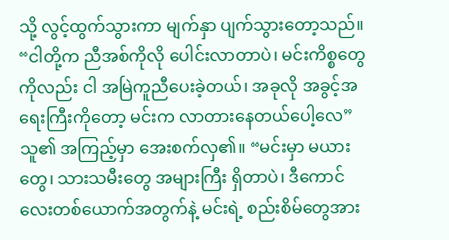သို့ လွင့်ထွက်သွားကာ မျက်နှာ ပျက်သွားတော့သည်။
“ငါတို့က ညီအစ်ကိုလို ပေါင်းလာတာပဲ၊ မင်းကိစ္စတွေကိုလည်း ငါ အမြဲကူညီပေးခဲ့တယ်၊ အခုလို အခွင့်အရေးကြီးကိုတော့ မင်းက လာတားနေတယ်ပေါ့လေ”
သူ၏ အကြည့်မှာ အေးစက်လှ၏။ “မင်းမှာ မယားတွေ၊ သားသမီးတွေ အများကြီး ရှိတာပဲ၊ ဒီကောင်လေးတစ်ယောက်အတွက်နဲ့ မင်းရဲ့ စည်းစိမ်တွေအား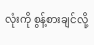လုံးကို စွန့်စားချင်လို့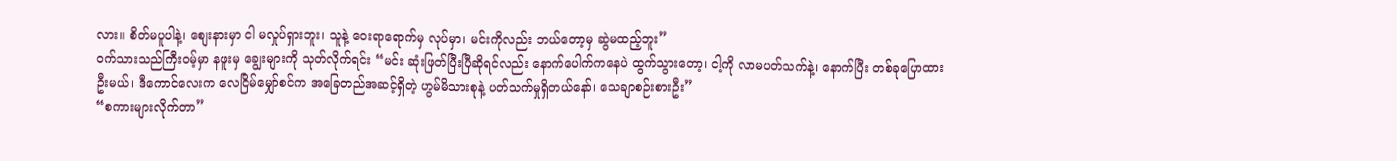လား။ စိတ်မပူပါနဲ့၊ စျေးနားမှာ ငါ မလှုပ်ရှားဘူး၊ သူနဲ့ ဝေးရာရောက်မှ လုပ်မှာ၊ မင်းကိုလည်း ဘယ်တော့မှ ဆွဲမထည့်ဘူး”
ဝက်သားသည်ကြီးဝမ့်မှာ နဖူးမှ ချွေးများကို သုတ်လိုက်ရင်း “မင်း ဆုံးဖြတ်ပြီးပြီဆိုရင်လည်း နောက်ပေါက်ကနေပဲ ထွက်သွားတော့၊ ငါ့ကို လာမပတ်သက်နဲ့၊ နောက်ပြီး တစ်ခုပြောထားဦးမယ်၊ ဒီကောင်လေးက လေငြိမ်မျှော်စင်က အခြေတည်အဆင့်ရှိတဲ့ ဟွမ်မိသားစုနဲ့ ပတ်သက်မှုရှိတယ်နော်၊ သေချာစဉ်းစားဦး”
“စကားများလိုက်တာ”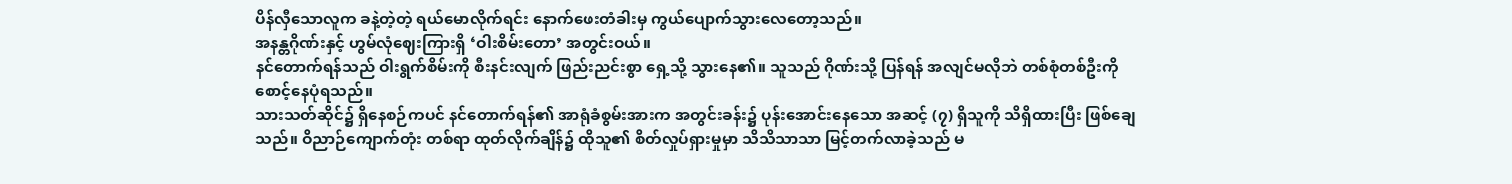ပိန်လှီသောလူက ခနဲ့တဲ့တဲ့ ရယ်မောလိုက်ရင်း နောက်ဖေးတံခါးမှ ကွယ်ပျောက်သွားလေတော့သည်။
အနန္တဂိုဏ်းနှင့် ဟွမ်လုံဈေးကြားရှိ ‘ဝါးစိမ်းတော’ အတွင်းဝယ်။
နင်တောက်ရန်သည် ဝါးရွက်စိမ်းကို စီးနင်းလျက် ဖြည်းညင်းစွာ ရှေ့သို့ သွားနေ၏။ သူသည် ဂိုဏ်းသို့ ပြန်ရန် အလျင်မလိုဘဲ တစ်စုံတစ်ဦးကို စောင့်နေပုံရသည်။
သားသတ်ဆိုင်၌ ရှိနေစဉ်ကပင် နင်တောက်ရန်၏ အာရုံခံစွမ်းအားက အတွင်းခန်း၌ ပုန်းအောင်းနေသော အဆင့် (၇) ရှိသူကို သိရှိထားပြီး ဖြစ်ချေသည်။ ဝိညာဉ်ကျောက်တုံး တစ်ရာ ထုတ်လိုက်ချိန်၌ ထိုသူ၏ စိတ်လှုပ်ရှားမှုမှာ သိသိသာသာ မြင့်တက်လာခဲ့သည် မ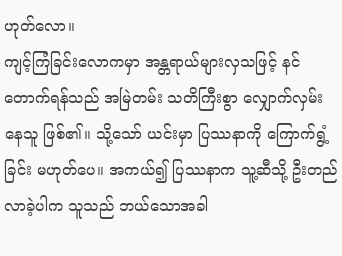ဟုတ်လော။
ကျင့်ကြံခြင်းလောကမှာ အန္တရာယ်များလှသဖြင့် နင်တောက်ရန်သည် အမြဲတမ်း သတိကြီးစွာ လျှောက်လှမ်းနေသူ ဖြစ်၏။ သို့သော် ယင်းမှာ ပြဿနာကို ကြောက်ရွံ့ခြင်း မဟုတ်ပေ။ အကယ်၍ ပြဿနာက သူ့ဆီသို့ ဦးတည်လာခဲ့ပါက သူသည် ဘယ်သောအခါ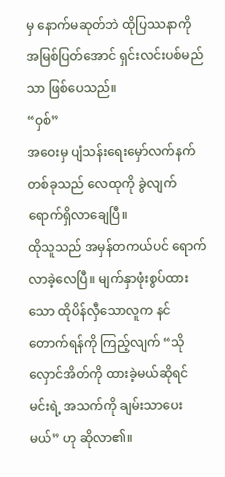မှ နောက်မဆုတ်ဘဲ ထိုပြဿနာကို အမြစ်ပြတ်အောင် ရှင်းလင်းပစ်မည်သာ ဖြစ်ပေသည်။
“ဝှစ်”
အဝေးမှ ပျံသန်းရေးမှော်လက်နက်တစ်ခုသည် လေထုကို ခွဲလျက် ရောက်ရှိလာချေပြီ။
ထိုသူသည် အမှန်တကယ်ပင် ရောက်လာခဲ့လေပြီ။ မျက်နှာဖုံးစွပ်ထားသော ထိုပိန်လှီသောလူက နင်တောက်ရန်ကို ကြည့်လျက် “သိုလှောင်အိတ်ကို ထားခဲ့မယ်ဆိုရင် မင်းရဲ့ အသက်ကို ချမ်းသာပေးမယ်” ဟု ဆိုလာ၏။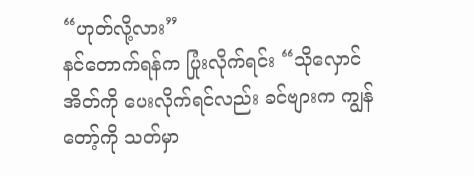“ဟုတ်လို့လား”
နင်တောက်ရန်က ပြုံးလိုက်ရင်း “သိုလှောင်အိတ်ကို ပေးလိုက်ရင်လည်း ခင်ဗျားက ကျွန်တော့်ကို သတ်မှာ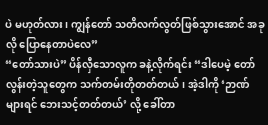ပဲ မဟုတ်လား၊ ကျွန်တော် သတိလက်လွတ်ဖြစ်သွားအောင် အခုလို ပြောနေတာပဲလေ”
“တော်သားပဲ” ပိန်လှီသောလူက ခနဲ့လိုက်ရင်း “ဒါပေမဲ့ တော်လွန်းတဲ့သူတွေက သက်တမ်းတိုတတ်တယ်၊ အဲ့ဒါကို ‘ဉာဏ်များရင် ဘေးသင့်တတ်တယ်’ လို့ ခေါ်တာ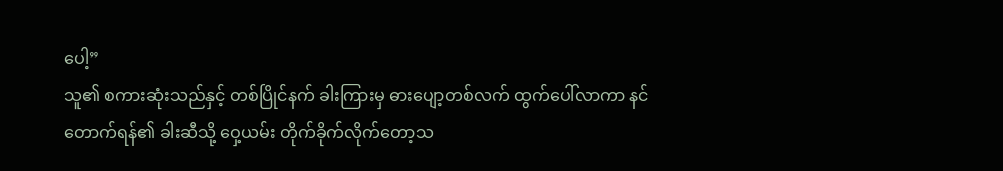ပေါ့”
သူ၏ စကားဆုံးသည်နှင့် တစ်ပြိုင်နက် ခါးကြားမှ ဓားပျော့တစ်လက် ထွက်ပေါ်လာကာ နင်တောက်ရန်၏ ခါးဆီသို့ ဝှေ့ယမ်း တိုက်ခိုက်လိုက်တော့သ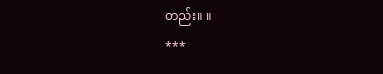တည်း။ ။
***